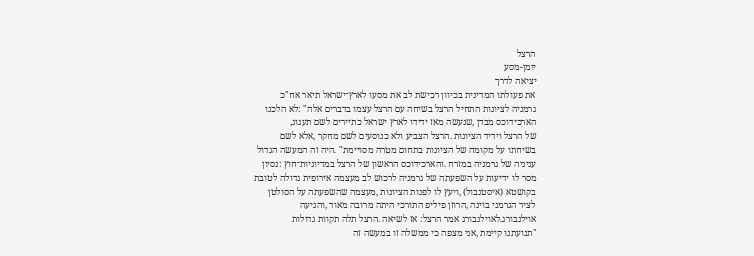הרצל
יומן-מסע
יציאה לדרך
את פעולתו המדינית בכיוון רכישת לב את מסעו לארץ־ישראל תיאר אח"כ
גרמניה לציונות התחיל הרצל בשיחה עם הרצל עצמו בדברים אלה" :לא הלכנו
הארכידוכס מבדן ,שנעשה מאז ידידו לארץ ישראל כתיירים לשם תענוג,
של הרצל וידיד הציונות .הרצל הצביע ולא כנוסעים לשם מחקר ,אלא לשם
בשיחתו על מקומה של הציונות בתחום מטרה מסויימת" .היה זה המעשה הגדול
עניניה של גרמניה במזרח .והארכידוכס הראשון של הרצל במדיוניות־חוץ :נסיון
מסר לו ידיעות על השפעתה של גרמניה לרכוש לב מעצמה אירופית גדולה לטובת
בקושטא (איסטנבול) ,ויעץ לו לפנות הציונות ,מעצמה שהשפעתה על הסולטן
לציר הגרמני בוינה ,הרוזן פיליפ התורכי היתה מרובה מאוד ,והגיעה
אוילנבורג.לאוילנבורג אמר הרצל: אז לשיאה .הרצל תלה תקוות גדולות
"תנועתנו קיימת ,אני מצפה כי ממשלה זו במעשה זה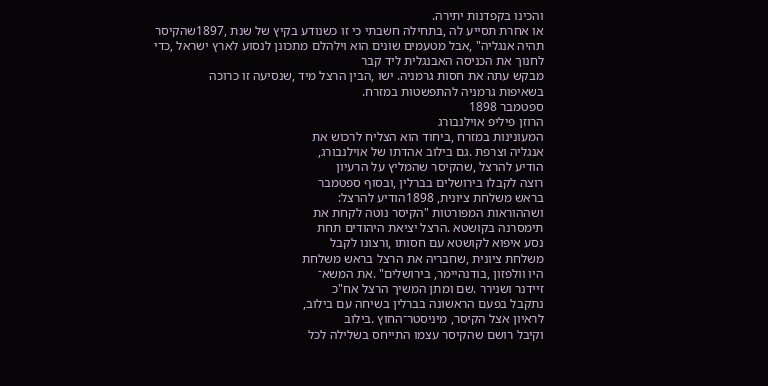והכינו בקפדנות יתירה.
או אחרת תסייע לה ,בתחילה חשבתי כי זו כשנודע בקיץ של שנת ,1897שהקיסר
תהיה אנגליה" ,אבל מטעמים שונים הוא וילהלם מתכונן לנסוע לארץ ישראל ,כדי
לחנוך את הכניסה האבנגלית ליד קבר
מבקש עתה את חסות גרמניה. ישו ,הבין הרצל מיד ,שנסיעה זו כרוכה
בשאיפות גרמניה להתפשטות במזרח.
ספטמבר 1898
הרוזן פיליפ אוילנבורג
המעונינות במזרח ,ביחוד הוא הצליח לרכוש את
אנגליה וצרפת .גם בילוב אהדתו של אוילנבורג,
הודיע להרצל ,שהקיסר שהמליץ על הרעיון
רוצה לקבלו בירושלים בברלין ,ובסוף ספטמבר
בראש משלחת ציונית, 1898הודיע להרצל:
ושההוראות המפורטות "הקיסר נוטה לקחת את
תימסרנה בקושטא .הרצל יציאת היהודים תחת
נסע איפוא לקושטא עם חסותו ,ורצונו לקבל
משלחת ציונית ,שחבריה את הרצל בראש משלחת
היו וולפזון ,בודנהיימר, בירושלים" .את המשא־
זיידנר ושנירר .שם ומתן המשיך הרצל אח"כ
נתקבל בפעם הראשונה בברלין בשיחה עם בילוב,
לראיון אצל הקיסר, מיניסטר־החוץ .בילוב
וקיבל רושם שהקיסר עצמו התייחס בשלילה לכל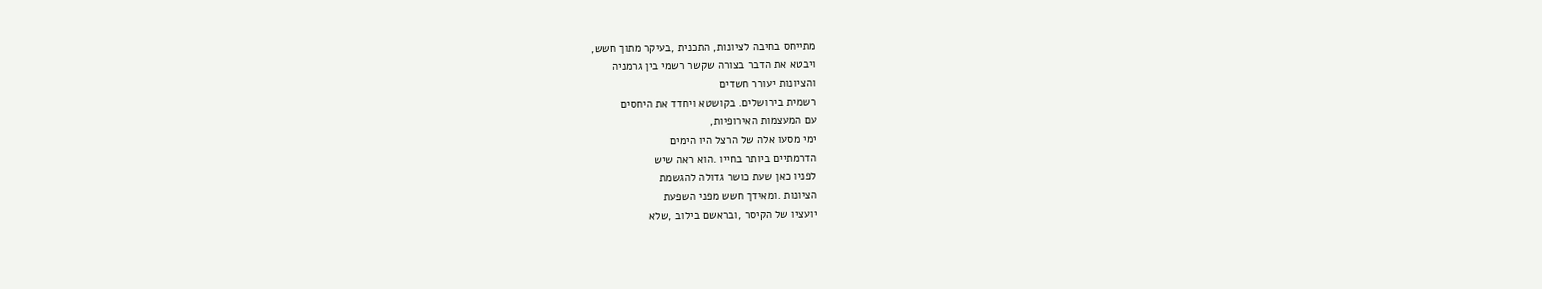מתייחס בחיבה לציונות, התכנית ,בעיקר מתוך חשש,
ויבטא את הדבר בצורה שקשר רשמי בין גרמניה
והציונות יעורר חשדים
רשמית בירושלים. בקושטא ויחדד את היחסים
עם המעצמות האירופיות,
ימי מסעו אלה של הרצל היו הימים
הדרמתיים ביותר בחייו .הוא ראה שיש
לפניו כאן שעת כושר גדולה להגשמת
הציונות .ומאידך חשש מפני השפעת
יועציו של הקיסר ,ובראשם בילוב ,שלא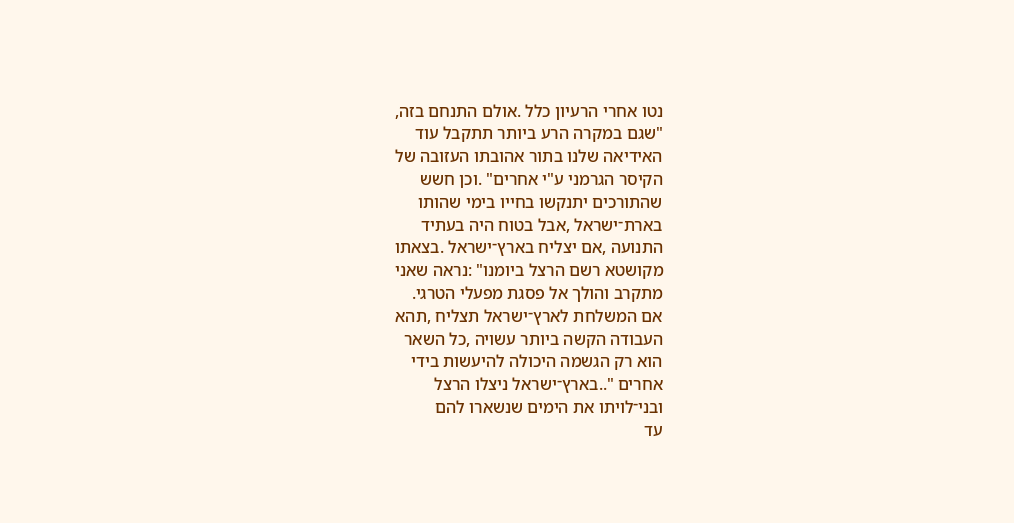נטו אחרי הרעיון כלל .אולם התנחם בזה,
"שגם במקרה הרע ביותר תתקבל עוד
האידיאה שלנו בתור אהובתו העזובה של
הקיסר הגרמני ע"י אחרים" .וכן חשש
שהתורכים יתנקשו בחייו בימי שהותו
בארת־ישראל ,אבל בטוח היה בעתיד
התנועה ,אם יצליח בארץ־ישראל .בצאתו
מקושטא רשם הרצל ביומנו" :נראה שאני
מתקרב והולך אל פסגת מפעלי הטרגי.
אם המשלחת לארץ־ישראל תצליח ,תהא
העבודה הקשה ביותר עשויה ,כל השאר
הוא רק הגשמה היכולה להיעשות בידי
אחרים "..בארץ־ישראל ניצלו הרצל
ובני־לויתו את הימים שנשארו להם
עד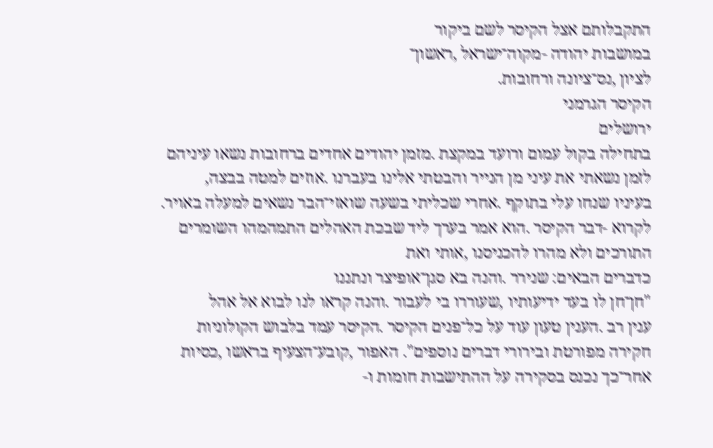התקבלותם אצל הקיסר לשם ביקור
במושבות יהודה -מקוה־ישראל ,ראשון־
לציון ,נס־ציונה ורחובות.
הקיסר הגרמני
ירושלים
בתחילה בקול עמום ורועד במקצת .מזמן יהודים אחדים ברחובות נשאו עיניהם
לזמן נשאתי את עיני מן הנייר והבטתי אלינו בעברנו .אוזים למטה בבצה,
בעיניו שנחו עלי בתוקף .אחרי שכליתי בשעה שואזי־הבר נשאים למעלה באויר.
לקרוא -דבר הקיסר .הוא אמר בערך ליד שבכת האהלים התמהמהו השומרים
התורכים ולא מהרו להכניסנו ,אותי ואת
כדברים הבאים: שנירר .והנה בא סגן־אופיצר ונתננו
"חן־חן לו בעד ידיעותיו ,שעוררו בי לעבור .והנה קראו לנו לבוא אל אהל
ענין רב .הענין טעון עוד על כל־פנים הקיסר .הקיסר עמד בלבוש הקולוניות
חקירה מפורטת ובירורי דברים נוספים". האפור ,קובע־הצעיף בראשו ,כסיות
אחר־כך נכנס בסקירה על ההתישבות חומות ו-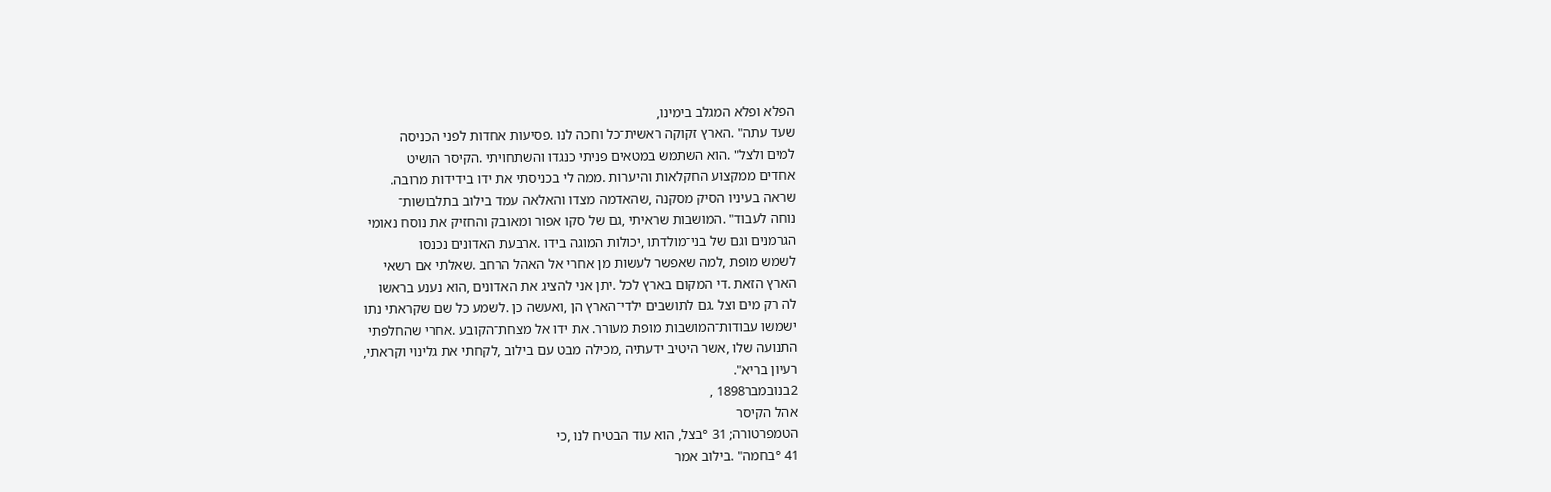הפלא ופלא המגלב בימינו,
שעד עתה" .הארץ זקוקה ראשית־כל וחכה לנו .פסיעות אחדות לפני הכניסה
למים ולצל" .הוא השתמש במטאים פניתי כנגדו והשתחויתי .הקיסר הושיט
אחדים ממקצוע החקלאות והיערות .ממה לי בכניסתי את ידו בידידות מרובה.
שראה בעיניו הסיק מסקנה ,שהאדמה מצדו והאלאה עמד בילוב בתלבושות־
נוחה לעבוד" .המושבות שראיתי ,גם של סקו אפור ומאובק והחזיק את נוסח נאומי
הגרמנים וגם של בני־מולדתו ,יכולות המוגה בידו .ארבעת האדונים נכנסו
לשמש מופת ,למה שאפשר לעשות מן אחרי אל האהל הרחב .שאלתי אם רשאי
הארץ הזאת .די המקום בארץ לכל .יתן אני להציג את האדונים ,הוא נענע בראשו
לה רק מים וצל .גם לתושבים ילדי־הארץ הן ,ואעשה כן .לשמע כל שם שקראתי נתו
ישמשו עבודות־המושבות מופת מעורר. את ידו אל מצחת־הקובע .אחרי שהחלפתי
התנועה שלו ,אשר היטיב ידעתיה ,מכילה מבט עם בילוב ,לקחתי את גלינוי וקראתי,
רעיון בריא".
2בנובמבר1898 ,
אהל הקיסר
הטמפרטורה; 31 °בצל, הוא עוד הבטיח לנו ,כי
41 °בחמה" .בילוב אמר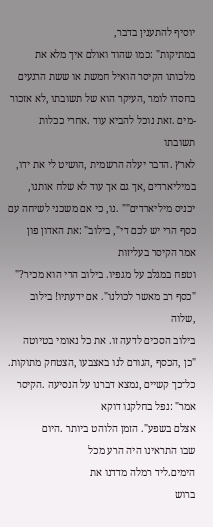יוסיף להתענין בדבר,
במתיקות" :כמו שהוד ואולם איך מלא את
מלכותו הקיסר הואיל חמשת או ששת הרגעים
בחסדו לומר ,העיקר הוא של תשובתו ,לא אזכור
-מים .זאת נוכל להביא עוד .אחרי ככלות תשובתו
לארץ .הדבר יעלה הרשמית ,הושיט לי את ידו,
במיליארדים ,אך גם אך עוד לא שלח אותנו,
יכניס מיליארדים"" .נו, כי אם משכני לשיחה עם
כסף הרי יש לכם די", בילוב" :את האדון פון
אמר הקיסר בעליזות
וטפח במגלב על מגפיו. בילוב הרי הוא מכיר?"
"כסף רב מאשר לכולנו". אם ידעתיו! בילוב ,שלוה
בילוב הסכים לדעה זו. את כל נאומי בטיוטה
"כן ,הכסף ,הגורם לנו באצבעו ,הצטחק מתוקות.
כל־כך קשיים ,נמצא דברנו על הנסיעה .הקיסר
אמר" :נפל בחלקנו דוקא
אצלם בשפע". הזמן הלוהט ביותר .היום
שבו התראינו היה הרע מכל
הימים.ליד רמלה מדדנו את
ברוש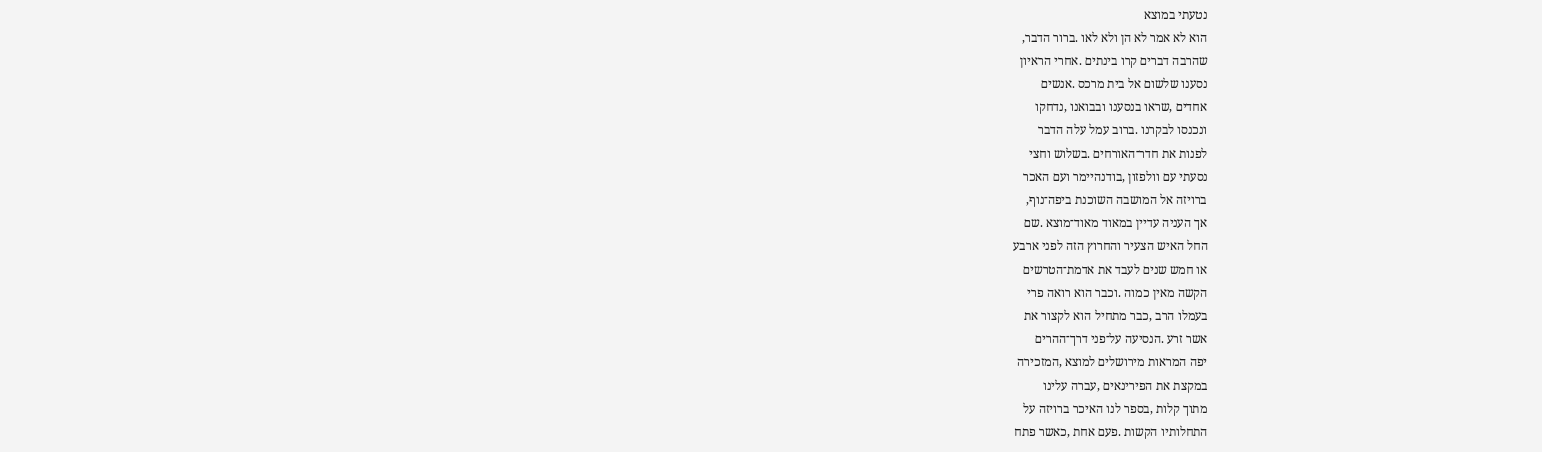נטעתי במוצא
הוא לא אמר לא הן ולא לאו .ברור הדבר,
שהרבה דברים קרו בינתים .אחרי הראיון
נסענו שלשום אל בית מרכס .אנשים
אחדים ,שראו בנסענו ובבואנו ,נדחקו
ונכנסו לבקרנו .ברוב עמל עלה הדבר
לפנות את חדר־האורחים .בשלוש וחצי
נסעתי עם וולפזון ,בודנהיימר ועם האכר
ברויזה אל המושבה השוכנת ביפה־נוף,
אך העניה עדיין במאוד מאוד־מוצא .שם
החל האיש הצעיר והחרוץ הזה לפני ארבע
או חמש שנים לעבד את אדמת־הטרשים
הקשה מאין כמוה .וכבר הוא רואה פרי
בעמלו הרב ,כבר מתחיל הוא לקצור את
אשר זרע .הנסיעה על־פני דרך־ההרים
יפה המראות מירושלים למוצא ,המזכירה
במקצת את הפירינאים ,עברה עלינו
מתוך קלות ,בספר לנו האיכר ברויזה על
התחלותיו הקשות .פעם אחת ,כאשר פתח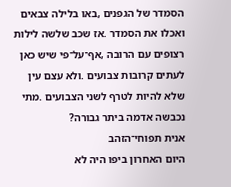הסמדר של הגפנים ,באו בלילה צבאים
ואכלו את הסמדר .אז שכב שלשה לילות
רצופים עם הרובה ,אף־על־פי שיש כאן
לעתים קרובות צבועים .ולא עצם עין
שלא להיות לטרף לשני הצבועים .מתי
נכבשה אדמה ביתר גבורה?
אנית תפוחי־הזהב
היום האחרון ביפו היה לא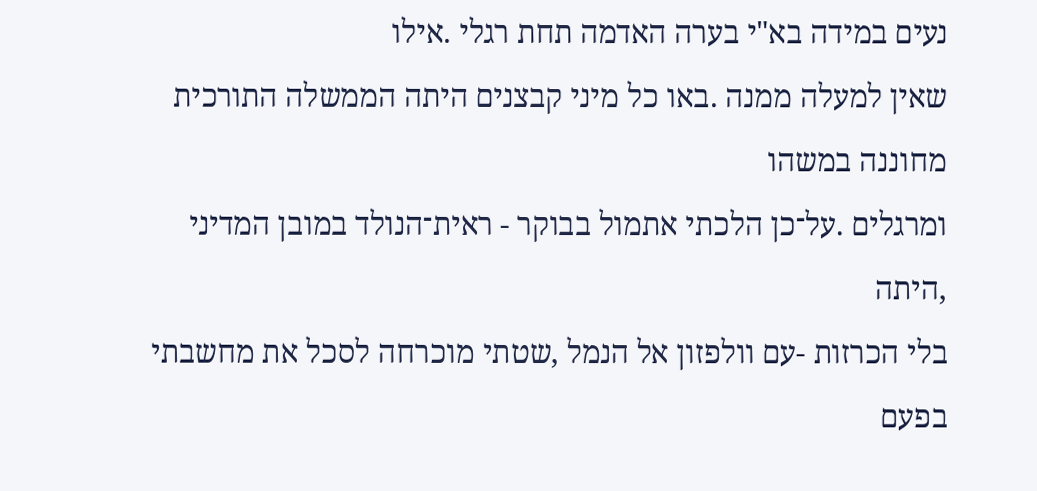נעים במידה בא"י בערה האדמה תחת רגלי .אילו
שאין למעלה ממנה .באו כל מיני קבצנים היתה הממשלה התורכית מחוננה במשהו
ומרגלים .על־כן הלכתי אתמול בבוקר - ראית־הנולד במובן המדיני ,היתה
בלי הכרזות -עם וולפזון אל הנמל ,שטתי מוכרחה לסכל את מחשבתי בפעם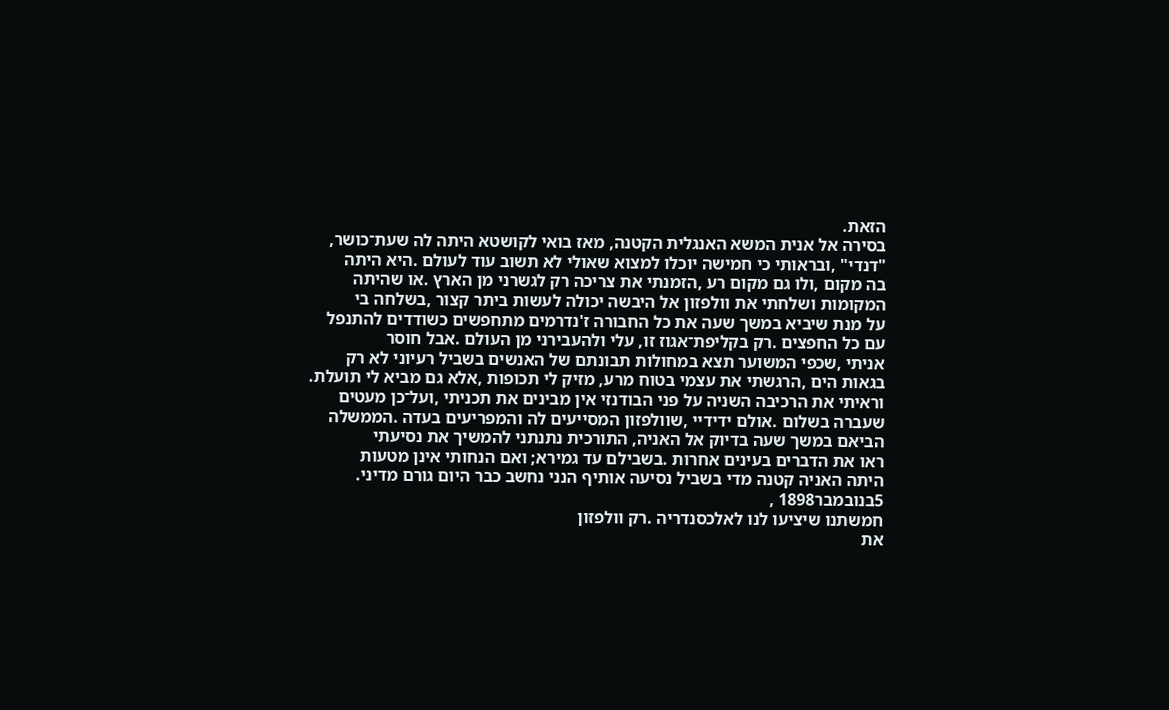הזאת.
בסירה אל אנית המשא האנגלית הקטנה, מאז בואי לקושטא היתה לה שעת־כושר,
"דנדי" ,ובראותי כי חמישה יוכלו למצוא שאולי לא תשוב עוד לעולם .היא היתה
בה מקום ,ולו גם מקום רע ,הזמנתי את צריכה רק לגשרני מן הארץ .או שהיתה
המקומות ושלחתי את וולפזון אל היבשה יכולה לעשות ביתר קצור ,בשלחה בי
על מנת שיביא במשך שעה את כל החבורה ז'נדרמים מתחפשים כשודדים להתנפל
עם כל החפצים .רק בקליפת־אגוז זו, עלי ולהעבירני מן העולם .אבל חוסר
אניתי ,שכפי המשוער תצא במחולות תבונתם של האנשים בשביל רעיוני לא רק
בגאות הים ,הרגשתי את עצמי בטוח מרע, מזיק לי תכופות ,אלא גם מביא לי תועלת.
וראיתי את הרכיבה השניה על פני הבודנזי אין מבינים את תכניתי ,ועל־כן מעטים
שעברה בשלום .אולם ידידיי ,שוולפזון המסייעים לה והמפריעים בעדה .הממשלה
הביאם במשך שעה בדיוק אל האניה, התורכית נתנתני להמשיך את נסיעתי
ראו את הדברים בעינים אחרות .בשבילם עד גמירא; ואם הנחותי אינן מטעות
היתה האניה קטנה מדי בשביל נסיעה אותיף הנני נחשב כבר היום גורם מדיני.
5בנובמבר1898 ,
חמשתנו שיציעו לנו לאלכסנדריה .רק וולפזון
את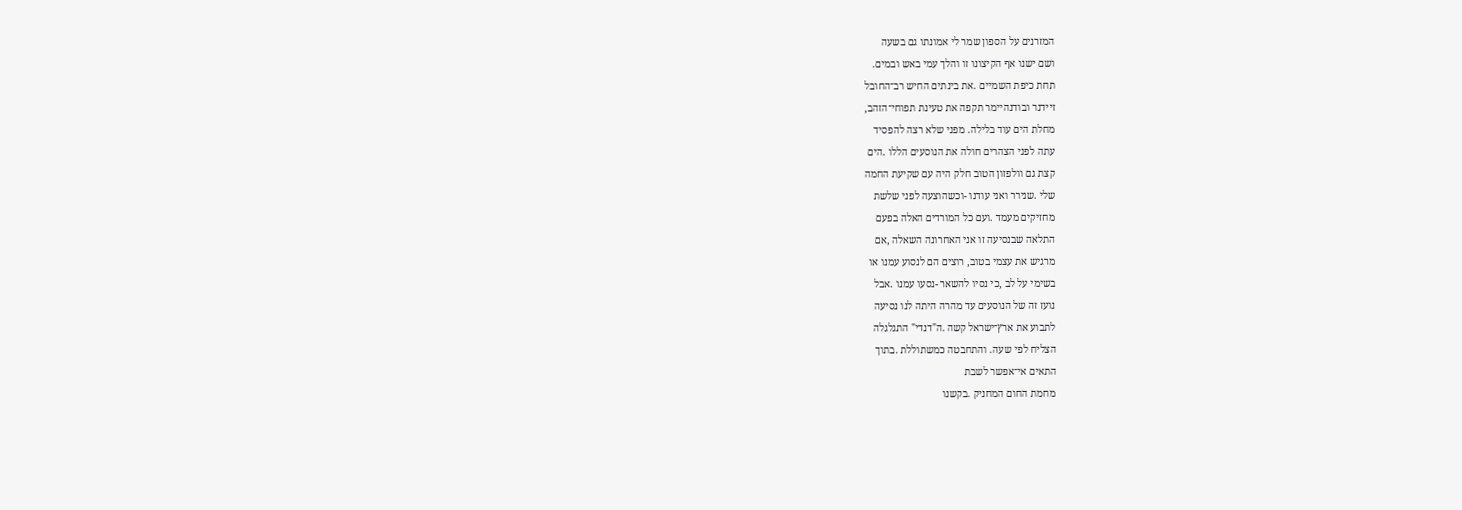המזרנים על הספון שמר לי אמונתו גם בשעה
ושם ישנו אף הקיצונו זו והלך עמי באש ובמים.
תחת כיפת השמיים .את בינתים החיש רב־החובל
זיידנר ובודנהיימר תקפה את טעינת תפוחי־הזהב,
מחלת הים עוד בלילה. מפני שלא רצה להפסיד
עתה לפני הצהרים חולה את הנוסעים הללו .הים
קצת גם וולפזון הטוב חלק היה עם שקיעת החמה
שלי .שנירר ואני עודנו -וכשהוצעה לפני שלשת
מחזיקים מעמד .ועם כל המורדים האלה בפעם
התלאה שבנסיעה זו אני האחרונה השאלה ,אם
מרגיש את עצמי בטוב, רוצים הם לנסוע עמנו או
בשימי על לב ,כי נסיו להשאר -נסעו עמנו .אבל
נועז זה של הנוסעים עד מהרה היתה לנו נסיעה
לתבוע את ארץ־ישראל קשה .ה"דנדי" התגלגלה
הצליח לפי שעה. והתחבטה כמשתוללת .בתוך
התאים אי־אפשר לשבת
מחמת החום המחניק .בקשנו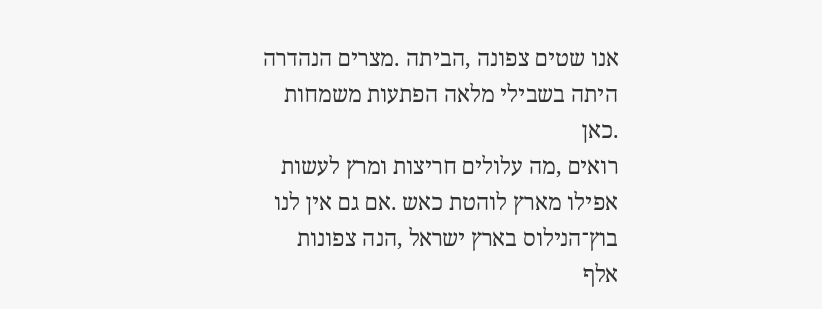אנו שטים צפונה ,הביתה .מצרים הנהדרה
היתה בשבילי מלאה הפתעות משמחות .כאן
רואים ,מה עלולים חריצות ומרץ לעשות
אפילו מארץ לוהטת כאש .אם גם אין לנו
בוץ־הנילוס בארץ ישראל ,הנה צפונות
אלף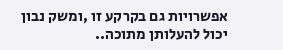אפשרויות גם בקרקע זו ,ומשק נבון
יכול להעלותן מתוכה..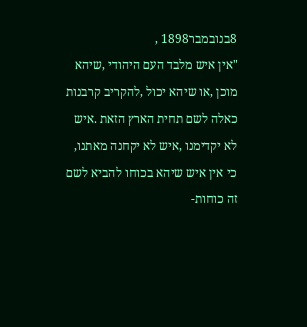8בנובמבר1898 ,
"אין איש מלבד העם היהודי ,שיהא
מוכן ,או שיהא יכול ,להקריב קרבנות
כאלה לשם תחית הארץ הזאת .איש
לא יקדימנו ,איש לא יקחנה מאתנו,
כי אין איש שיהא בכוחו להביא לשם
זה כוחות-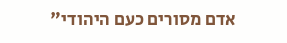אדם מסורים כעם היהודי"